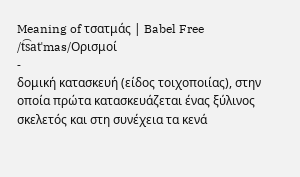Meaning of τσατμάς | Babel Free
/t͡satˈmas/Ορισμοί
-
δομική κατασκευή (είδος τοιχοποιίας), στην οποία πρώτα κατασκευάζεται ένας ξύλινος σκελετός και στη συνέχεια τα κενά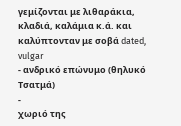γεμίζονται με λιθαράκια, κλαδιά, καλάμια κ.ά. και καλύπτονταν με σοβά dated, vulgar
- ανδρικό επώνυμο (θηλυκό Τσατμά)
-
χωριό της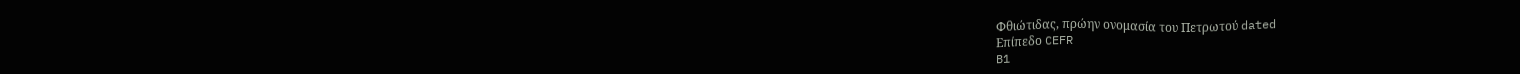Φθιώτιδας, πρώην ονομασία του Πετρωτού dated
Επίπεδο CEFR
B1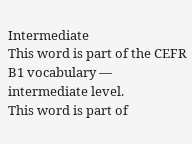Intermediate
This word is part of the CEFR B1 vocabulary — intermediate level.
This word is part of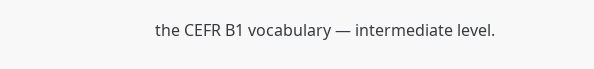the CEFR B1 vocabulary — intermediate level.